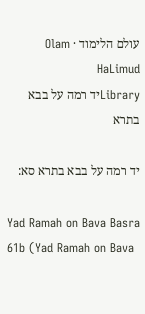עולם הלימוד · Olam HaLimud
Libraryיד רמה על בבא בתרא

יד רמה על בבא בתרא סא:

Yad Ramah on Bava Basra 61b (Yad Ramah on Bava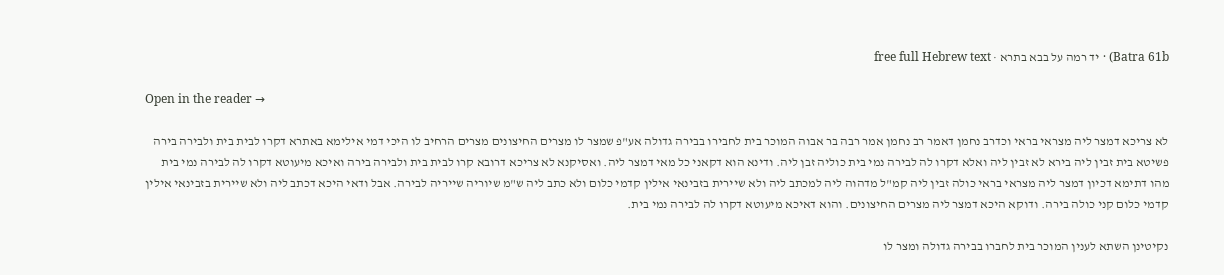Batra 61b) · יד רמה על בבא בתרא · free full Hebrew text

Open in the reader →

לא צריכא דמצר ליה מצראי בראי וכדרב נחמן דאמר רב נחמן אמר רבה בר אבוה המוכר בית לחבירו בבירה גדולה אע"פ שמצר לו מצרים החיצונים מצרים הרחיב לו היכי דמי אילימא באתרא דקרו לבית בית ולבירה בירה פשיטא בית זבין ליה בירא לא זבין ליה ואלא דקרו לה לבירה נמי בית כוליה זבן ליה. ודינא הוא דקאני כל מאי דמצר ליה. ואסיקנא לא צריכא דרובא קרו לבית בית ולבירה בירה ואיכא מיעוטא דקרו לה לבירה נמי בית מהו דתימא דכיון דמצר ליה מצראי בראי כולה זבין ליה קמ"ל מדהוה ליה למכתב ליה ולא שיירית בזבינאי אילין קדמי כלום ולא כתב ליה ש"מ שיוריה שייריה לבירה. אבל ודאי היכא דכתב ליה ולא שיירית בזבינאי אילין קדמי כלום קני כולה בירה. ודוקא היכא דמצר ליה מצרים החיצונים. והוא דאיכא מיעוטא דקרו לה לבירה נמי בית.

נקיטינן השתא לענין המוכר בית לחברו בבירה גדולה ומצר לו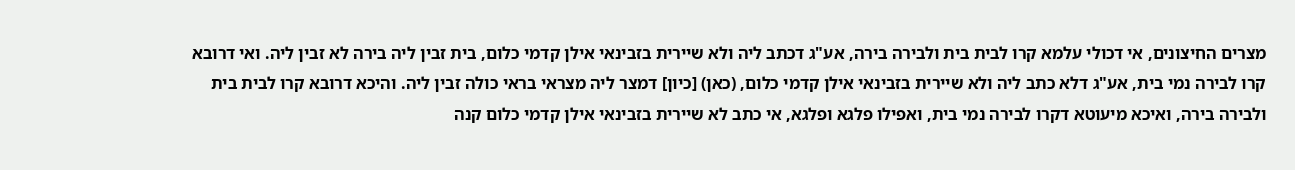מצרים החיצונים, אי דכולי עלמא קרו לבית בית ולבירה בירה, אע"ג דכתב ליה ולא שיירית בזבינאי אילן קדמי כלום, בית זבין ליה בירה לא זבין ליה. ואי דרובא קרו לבירה נמי בית, אע"ג דלא כתב ליה ולא שיירית בזבינאי אילן קדמי כלום, (כאן) [כיון] דמצר ליה מצראי בראי כולה זבין ליה. והיכא דרובא קרו לבית בית ולבירה בירה, ואיכא מיעוטא דקרו לבירה נמי בית, ואפילו פלגא ופלגא, אי כתב לא שיירית בזבינאי אילן קדמי כלום קנה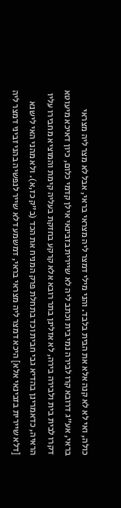כולה, ואי לא לא קנה אלא את הבית בלבד. והני מילי דמצר ליה מצראי בראי, אבל לא מצר ליה מצראי בראי, אע"ג דרובא קרו לבירה נמי בית וכתב ליה לא שיירית בזבינאי אילן קדמי כלום, כיון דאיכא מיעוטא דקרו לבית בית ולבירה בירה, לא אזלינן בתר רובא אלא קרקע בחזקת בעליה קימת והמוציא מחבירו עליו הראיה, כדאמרינן בהדיא גבי חבית וכד בתחלת פרק המניח את הכד (ב"ק כז,א). ולא מהני האי לישנא [דלא שיירית בזבינאי אלא] היכא דמצר ליה מצראי בראי, דמשמע דלא שייר לנפשיה בהני זביני דמצר ליה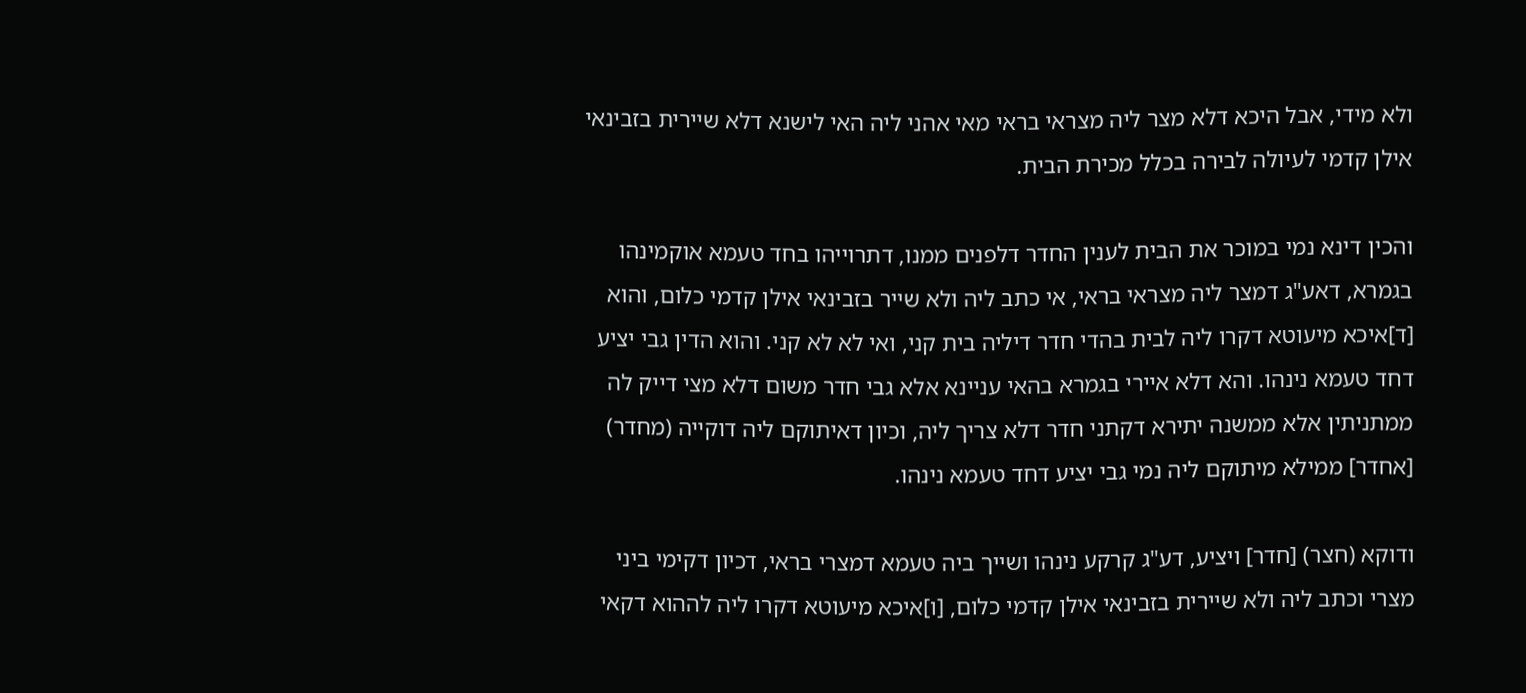ולא מידי, אבל היכא דלא מצר ליה מצראי בראי מאי אהני ליה האי לישנא דלא שיירית בזבינאי אילן קדמי לעיולה לבירה בכלל מכירת הבית.

והכין דינא נמי במוכר את הבית לענין החדר דלפנים ממנו, דתרוייהו בחד טעמא אוקמינהו בגמרא, דאע"ג דמצר ליה מצראי בראי, אי כתב ליה ולא שייר בזבינאי אילן קדמי כלום, והוא [ד]איכא מיעוטא דקרו ליה לבית בהדי חדר דיליה בית קני, ואי לא לא קני. והוא הדין גבי יציע דחד טעמא נינהו. והא דלא איירי בגמרא בהאי עניינא אלא גבי חדר משום דלא מצי דייק לה ממתניתין אלא ממשנה יתירא דקתני חדר דלא צריך ליה, וכיון דאיתוקם ליה דוקייה (מחדר) [אחדר] ממילא מיתוקם ליה נמי גבי יציע דחד טעמא נינהו.

ודוקא (חצר) [חדר] ויציע, דע"ג קרקע נינהו ושייך ביה טעמא דמצרי בראי, דכיון דקימי ביני מצרי וכתב ליה ולא שיירית בזבינאי אילן קדמי כלום, [ו]איכא מיעוטא דקרו ליה לההוא דקאי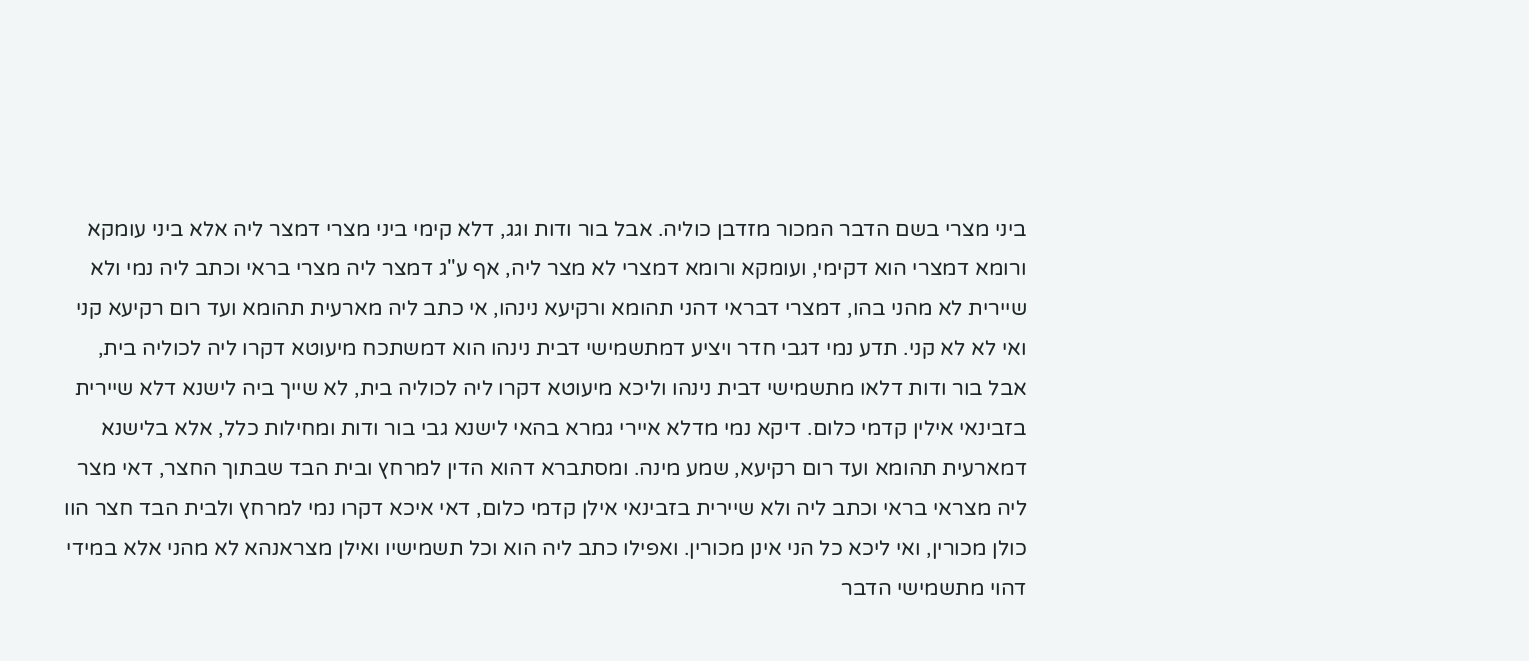ביני מצרי בשם הדבר המכור מזדבן כוליה. אבל בור ודות וגג, דלא קימי ביני מצרי דמצר ליה אלא ביני עומקא ורומא דמצרי הוא דקימי, ועומקא ורומא דמצרי לא מצר ליה, אף ע"ג דמצר ליה מצרי בראי וכתב ליה נמי ולא שיירית לא מהני בהו, דמצרי דבראי דהני תהומא ורקיעא נינהו, אי כתב ליה מארעית תהומא ועד רום רקיעא קני ואי לא לא קני. תדע נמי דגבי חדר ויציע דמתשמישי דבית נינהו הוא דמשתכח מיעוטא דקרו ליה לכוליה בית, אבל בור ודות דלאו מתשמישי דבית נינהו וליכא מיעוטא דקרו ליה לכוליה בית, לא שייך ביה לישנא דלא שיירית בזבינאי אילין קדמי כלום. דיקא נמי מדלא איירי גמרא בהאי לישנא גבי בור ודות ומחילות כלל, אלא בלישנא דמארעית תהומא ועד רום רקיעא, שמע מינה. ומסתברא דהוא הדין למרחץ ובית הבד שבתוך החצר, דאי מצר ליה מצראי בראי וכתב ליה ולא שיירית בזבינאי אילן קדמי כלום, דאי איכא דקרו נמי למרחץ ולבית הבד חצר הוו כולן מכורין, ואי ליכא כל הני אינן מכורין. ואפילו כתב ליה הוא וכל תשמישיו ואילן מצראנהא לא מהני אלא במידי דהוי מתשמישי הדבר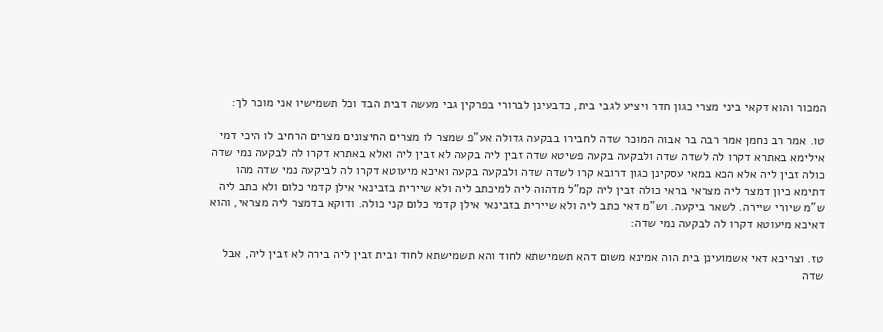המכור והוא דקאי ביני מצרי כגון חדר ויציע לגבי בית, כדבעינן לברורי בפרקין גבי מעשה דבית הבד וכל תשמישיו אני מוכר לך:

טו. אמר רב נחמן אמר רבה בר אבוה המוכר שדה לחבירו בבקעה גדולה אע"פ שמצר לו מצרים החיצונים מצרים הרחיב לו היכי דמי אילימא באתרא דקרו לה לשדה שדה ולבקעה בקעה פשיטא שדה זבין ליה בקעה לא זבין ליה ואלא באתרא דקרו לה לבקעה נמי שדה כולה זבין ליה אלא הכא במאי עסקינן כגון דרובא קרו לשדה שדה ולבקעה בקעה ואיכא מיעוטא דקרו לה לביקעה נמי שדה מהו דתימא כיון דמצר ליה מצראי בראי כולה זבין ליה קמ"ל מדהוה ליה למיכתב ליה ולא שיירית בזבינאי אילן קדמי כלום ולא כתב ליה ש"מ שיורי שיירה. לשאר ביקעה. וש"מ דאי כתב ליה ולא שיירית בזבינאי אילן קדמי כלום קני כולה. ודוקא בדמצר ליה מצראי, והוא דאיכא מיעוטא דקרו לה לבקעה נמי שדה:

טז. וצריכא דאי אשמועינן בית הוה אמינא משום דהא תשמישתא לחוד והא תשמישתא לחוד ובית זבין ליה בירה לא זבין ליה, אבל שדה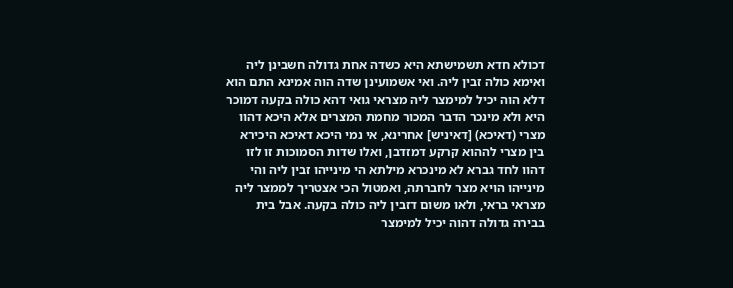דכולא חדא תשמישתא היא כשדה אחת גדולה חשבינן ליה ואימא כולה זבין ליה. ואי אשמועינן שדה הוה אמינא התם הוא דלא הוה יכיל למימצר ליה מצראי גואי דהא כולה בקעה דמוכר היא ולא מינכר הדבר המכור מחמת המצרים אלא היכא דהוו מצרי (דאיכא) [דאיניש] אחרינא, אי נמי היכא דאיכא היכירא בין מצרי לההוא קרקע דמזדבן, ואלו שדות הסמוכות זו לזו דהוו לחד גברא לא מינכרא מילתא הי מינייהו זבין ליה והי מינייהו הויא מצר לחברתה, ואמטול הכי אצטריך לממצר ליה מצראי בראי, ולאו משום דזבין ליה כולה בקעה. אבל בית בבירה גדולה דהוה יכיל למימצר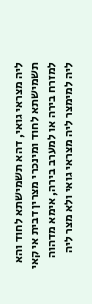ליה מצראי גואי, דהא תשמישתא לחוד והא תשמישתא לחוד ומינכרי מצרין דבית אי קאי למזרח בירה או למערב בירה, אימא מדהוה ליה למימצר ליה מצראי גואי ולא מצר ליה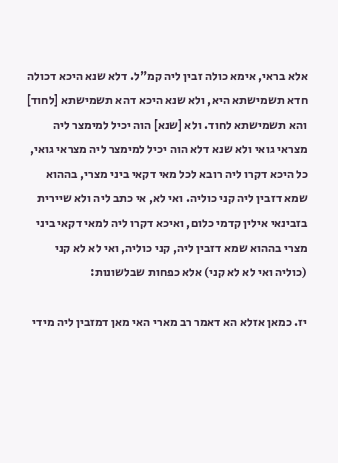אלא בראי, אימא כולה זבין ליה קמ"ל. דלא שנא היכא דכולה חדא תשמישתא היא, ולא שנא היכא דהא תשמישתא [לחוד] והא תשמישתא לחוד. ולא [שנא] הוה יכיל למימצר ליה מצראי גואי ולא שנא דלא הוה יכיל למימצר ליה מצראי גואי, כל היכא דקרו ליה רובא לכל מאי דקאי ביני מצרי, בההוא שמא דזבין ליה קני כוליה. ואי לא, אי כתב ליה ולא שיירית בזבינאי אילין קדמי כלום, ואיכא דקרו ליה למאי דקאי ביני מצרי בההוא שמא דזבין ליה, קני כוליה, ואי לא לא קני (כוליה ואי לא לא קני) אלא כפחות שבלשונות:

יז. כמאן אזלא הא דאמר רב מארי האי מאן דמזבין ליה מידי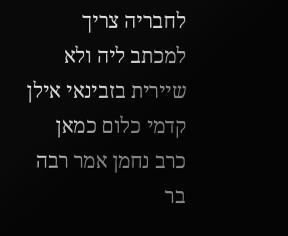לחבריה צריך למכתב ליה ולא שיירית בזבינאי אילן קדמי כלום כמאן כרב נחמן אמר רבה בר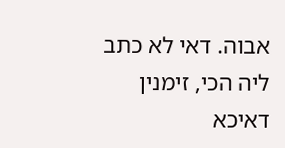אבוה. דאי לא כתב ליה הכי, זימנין דאיכא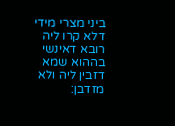ביני מצרי מידי דלא קרו ליה רובא דאינשי בההוא שמא דזבין ליה ולא מזדבן: